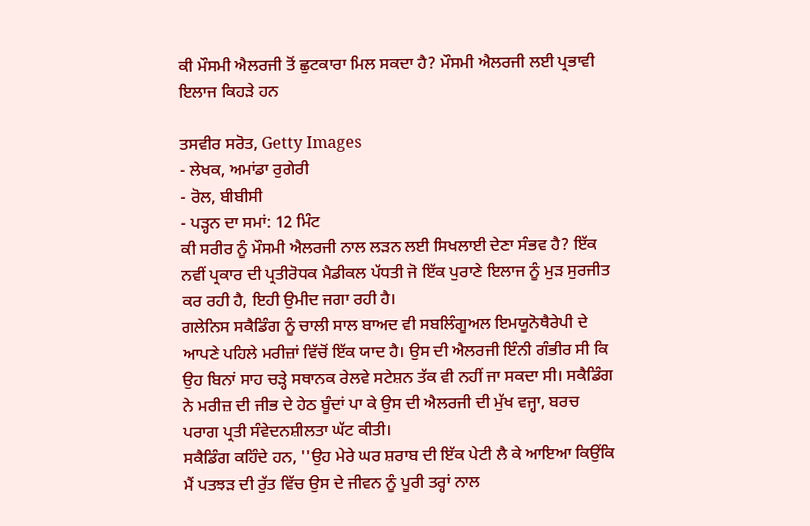ਕੀ ਮੌਸਮੀ ਐਲਰਜੀ ਤੋਂ ਛੁਟਕਾਰਾ ਮਿਲ ਸਕਦਾ ਹੈ? ਮੌਸਮੀ ਐਲਰਜੀ ਲਈ ਪ੍ਰਭਾਵੀ ਇਲਾਜ ਕਿਹੜੇ ਹਨ

ਤਸਵੀਰ ਸਰੋਤ, Getty Images
- ਲੇਖਕ, ਅਮਾਂਡਾ ਰੁਗੇਰੀ
- ਰੋਲ, ਬੀਬੀਸੀ
- ਪੜ੍ਹਨ ਦਾ ਸਮਾਂ: 12 ਮਿੰਟ
ਕੀ ਸਰੀਰ ਨੂੰ ਮੌਸਮੀ ਐਲਰਜੀ ਨਾਲ ਲੜਨ ਲਈ ਸਿਖਲਾਈ ਦੇਣਾ ਸੰਭਵ ਹੈ? ਇੱਕ ਨਵੀਂ ਪ੍ਰਕਾਰ ਦੀ ਪ੍ਰਤੀਰੋਧਕ ਮੈਡੀਕਲ ਪੱਧਤੀ ਜੋ ਇੱਕ ਪੁਰਾਣੇ ਇਲਾਜ ਨੂੰ ਮੁੜ ਸੁਰਜੀਤ ਕਰ ਰਹੀ ਹੈ, ਇਹੀ ਉਮੀਦ ਜਗਾ ਰਹੀ ਹੈ।
ਗਲੇਨਿਸ ਸਕੈਡਿੰਗ ਨੂੰ ਚਾਲੀ ਸਾਲ ਬਾਅਦ ਵੀ ਸਬਲਿੰਗੂਅਲ ਇਮਯੂਨੋਥੈਰੇਪੀ ਦੇ ਆਪਣੇ ਪਹਿਲੇ ਮਰੀਜ਼ਾਂ ਵਿੱਚੋਂ ਇੱਕ ਯਾਦ ਹੈ। ਉਸ ਦੀ ਐਲਰਜੀ ਇੰਨੀ ਗੰਭੀਰ ਸੀ ਕਿ ਉਹ ਬਿਨਾਂ ਸਾਹ ਚੜ੍ਹੇ ਸਥਾਨਕ ਰੇਲਵੇ ਸਟੇਸ਼ਨ ਤੱਕ ਵੀ ਨਹੀਂ ਜਾ ਸਕਦਾ ਸੀ। ਸਕੈਡਿੰਗ ਨੇ ਮਰੀਜ਼ ਦੀ ਜੀਭ ਦੇ ਹੇਠ ਬੂੰਦਾਂ ਪਾ ਕੇ ਉਸ ਦੀ ਐਲਰਜੀ ਦੀ ਮੁੱਖ ਵਜ੍ਹਾ, ਬਰਚ ਪਰਾਗ ਪ੍ਰਤੀ ਸੰਵੇਦਨਸ਼ੀਲਤਾ ਘੱਟ ਕੀਤੀ।
ਸਕੈਡਿੰਗ ਕਹਿੰਦੇ ਹਨ, ''ਉਹ ਮੇਰੇ ਘਰ ਸ਼ਰਾਬ ਦੀ ਇੱਕ ਪੇਟੀ ਲੈ ਕੇ ਆਇਆ ਕਿਉਂਕਿ ਮੈਂ ਪਤਝੜ ਦੀ ਰੁੱਤ ਵਿੱਚ ਉਸ ਦੇ ਜੀਵਨ ਨੂੰ ਪੂਰੀ ਤਰ੍ਹਾਂ ਨਾਲ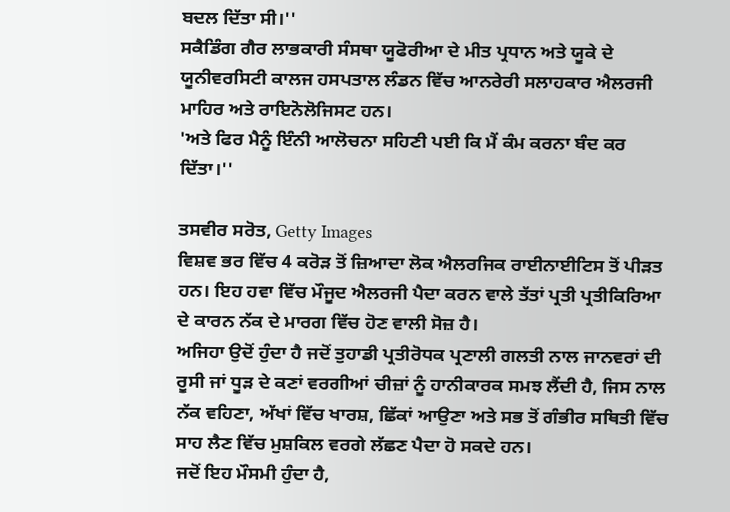ਬਦਲ ਦਿੱਤਾ ਸੀ।''
ਸਕੈਡਿੰਗ ਗੈਰ ਲਾਭਕਾਰੀ ਸੰਸਥਾ ਯੂਫੋਰੀਆ ਦੇ ਮੀਤ ਪ੍ਰਧਾਨ ਅਤੇ ਯੂਕੇ ਦੇ ਯੂਨੀਵਰਸਿਟੀ ਕਾਲਜ ਹਸਪਤਾਲ ਲੰਡਨ ਵਿੱਚ ਆਨਰੇਰੀ ਸਲਾਹਕਾਰ ਐਲਰਜੀ ਮਾਹਿਰ ਅਤੇ ਰਾਇਨੋਲੋਜਿਸਟ ਹਨ।
'ਅਤੇ ਫਿਰ ਮੈਨੂੰ ਇੰਨੀ ਆਲੋਚਨਾ ਸਹਿਣੀ ਪਈ ਕਿ ਮੈਂ ਕੰਮ ਕਰਨਾ ਬੰਦ ਕਰ ਦਿੱਤਾ।''

ਤਸਵੀਰ ਸਰੋਤ, Getty Images
ਵਿਸ਼ਵ ਭਰ ਵਿੱਚ 4 ਕਰੋੜ ਤੋਂ ਜ਼ਿਆਦਾ ਲੋਕ ਐਲਰਜਿਕ ਰਾਈਨਾਈਟਿਸ ਤੋਂ ਪੀੜਤ ਹਨ। ਇਹ ਹਵਾ ਵਿੱਚ ਮੌਜੂਦ ਐਲਰਜੀ ਪੈਦਾ ਕਰਨ ਵਾਲੇ ਤੱਤਾਂ ਪ੍ਰਤੀ ਪ੍ਰਤੀਕਿਰਿਆ ਦੇ ਕਾਰਨ ਨੱਕ ਦੇ ਮਾਰਗ ਵਿੱਚ ਹੋਣ ਵਾਲੀ ਸੋਜ਼ ਹੈ।
ਅਜਿਹਾ ਉਦੋਂ ਹੁੰਦਾ ਹੈ ਜਦੋਂ ਤੁਹਾਡੀ ਪ੍ਰਤੀਰੋਧਕ ਪ੍ਰਣਾਲੀ ਗਲਤੀ ਨਾਲ ਜਾਨਵਰਾਂ ਦੀ ਰੂਸੀ ਜਾਂ ਧੂੜ ਦੇ ਕਣਾਂ ਵਰਗੀਆਂ ਚੀਜ਼ਾਂ ਨੂੰ ਹਾਨੀਕਾਰਕ ਸਮਝ ਲੈਂਦੀ ਹੈ, ਜਿਸ ਨਾਲ ਨੱਕ ਵਹਿਣਾ, ਅੱਖਾਂ ਵਿੱਚ ਖਾਰਸ਼, ਛਿੱਕਾਂ ਆਉਣਾ ਅਤੇ ਸਭ ਤੋਂ ਗੰਭੀਰ ਸਥਿਤੀ ਵਿੱਚ ਸਾਹ ਲੈਣ ਵਿੱਚ ਮੁਸ਼ਕਿਲ ਵਰਗੇ ਲੱਛਣ ਪੈਦਾ ਹੋ ਸਕਦੇ ਹਨ।
ਜਦੋਂ ਇਹ ਮੌਸਮੀ ਹੁੰਦਾ ਹੈ,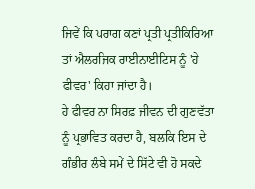ਜਿਵੇਂ ਕਿ ਪਰਾਗ ਕਣਾਂ ਪ੍ਰਤੀ ਪ੍ਰਤੀਕਿਰਿਆ ਤਾਂ ਐਲਰਜਿਕ ਰਾਈਨਾਈਟਿਸ ਨੂੰ 'ਹੇ ਫੀਵਰ' ਕਿਹਾ ਜਾਂਦਾ ਹੈ।
ਹੇ ਫੀਵਰ ਨਾ ਸਿਰਫ਼ ਜੀਵਨ ਦੀ ਗੁਣਵੱਤਾ ਨੂੰ ਪ੍ਰਭਾਵਿਤ ਕਰਦਾ ਹੈ, ਬਲਕਿ ਇਸ ਦੇ ਗੰਭੀਰ ਲੰਬੇ ਸਮੇਂ ਦੇ ਸਿੱਟੇ ਵੀ ਹੋ ਸਕਦੇ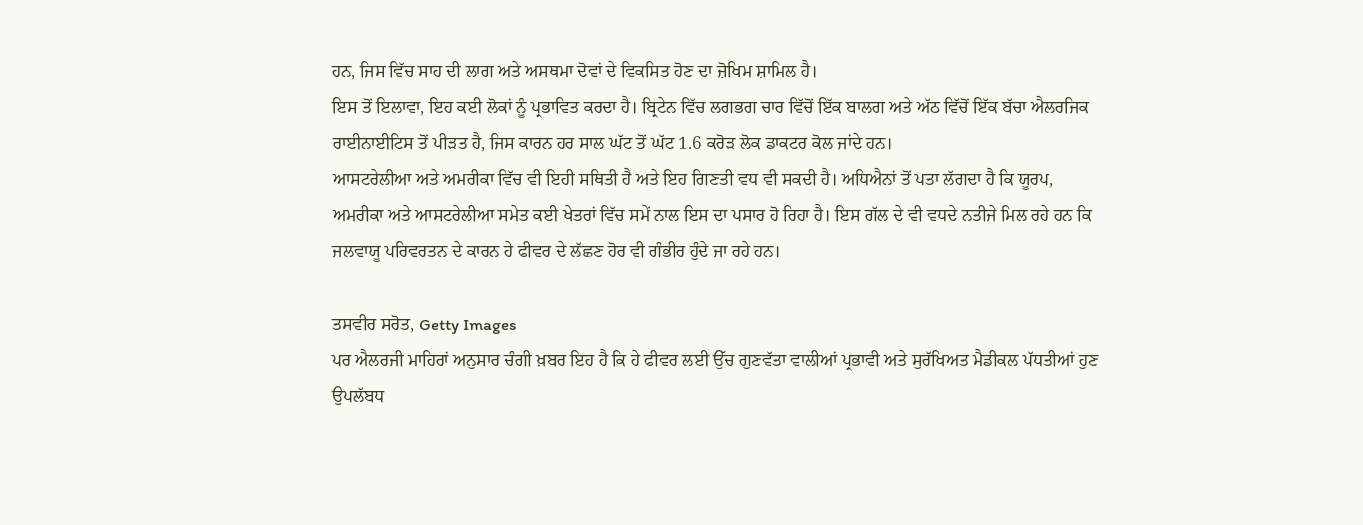ਹਨ, ਜਿਸ ਵਿੱਚ ਸਾਹ ਦੀ ਲਾਗ ਅਤੇ ਅਸਥਮਾ ਦੋਵਾਂ ਦੇ ਵਿਕਸਿਤ ਹੋਣ ਦਾ ਜ਼ੋਖਿਮ ਸ਼ਾਮਿਲ ਹੈ।
ਇਸ ਤੋਂ ਇਲਾਵਾ, ਇਹ ਕਈ ਲੋਕਾਂ ਨੂੰ ਪ੍ਰਭਾਵਿਤ ਕਰਦਾ ਹੈ। ਬ੍ਰਿਟੇਨ ਵਿੱਚ ਲਗਭਗ ਚਾਰ ਵਿੱਚੋਂ ਇੱਕ ਬਾਲਗ ਅਤੇ ਅੱਠ ਵਿੱਚੋਂ ਇੱਕ ਬੱਚਾ ਐਲਰਜਿਕ ਰਾਈਨਾਈਟਿਸ ਤੋਂ ਪੀੜਤ ਹੈ, ਜਿਸ ਕਾਰਨ ਹਰ ਸਾਲ ਘੱਟ ਤੋਂ ਘੱਟ 1.6 ਕਰੋੜ ਲੋਕ ਡਾਕਟਰ ਕੋਲ ਜਾਂਦੇ ਹਨ।
ਆਸਟਰੇਲੀਆ ਅਤੇ ਅਮਰੀਕਾ ਵਿੱਚ ਵੀ ਇਹੀ ਸਥਿਤੀ ਹੈ ਅਤੇ ਇਹ ਗਿਣਤੀ ਵਧ ਵੀ ਸਕਦੀ ਹੈ। ਅਧਿਐਨਾਂ ਤੋਂ ਪਤਾ ਲੱਗਦਾ ਹੈ ਕਿ ਯੂਰਪ, ਅਮਰੀਕਾ ਅਤੇ ਆਸਟਰੇਲੀਆ ਸਮੇਤ ਕਈ ਖੇਤਰਾਂ ਵਿੱਚ ਸਮੇਂ ਨਾਲ ਇਸ ਦਾ ਪਸਾਰ ਹੋ ਰਿਹਾ ਹੈ। ਇਸ ਗੱਲ ਦੇ ਵੀ ਵਧਦੇ ਨਤੀਜੇ ਮਿਲ ਰਹੇ ਹਨ ਕਿ ਜਲਵਾਯੂ ਪਰਿਵਰਤਨ ਦੇ ਕਾਰਨ ਹੇ ਫੀਵਰ ਦੇ ਲੱਛਣ ਹੋਰ ਵੀ ਗੰਭੀਰ ਹੁੰਦੇ ਜਾ ਰਹੇ ਹਨ।

ਤਸਵੀਰ ਸਰੋਤ, Getty Images
ਪਰ ਐਲਰਜੀ ਮਾਹਿਰਾਂ ਅਨੁਸਾਰ ਚੰਗੀ ਖ਼ਬਰ ਇਹ ਹੈ ਕਿ ਹੇ ਫੀਵਰ ਲਈ ਉੱਚ ਗੁਣਵੱਤਾ ਵਾਲੀਆਂ ਪ੍ਰਭਾਵੀ ਅਤੇ ਸੁਰੱਖਿਅਤ ਮੈਡੀਕਲ ਪੱਧਤੀਆਂ ਹੁਣ ਉਪਲੱਬਧ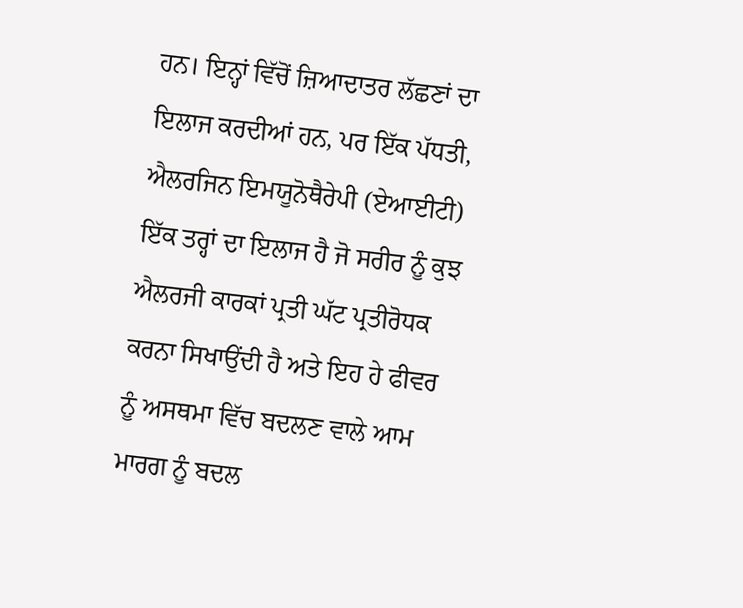ਹਨ। ਇਨ੍ਹਾਂ ਵਿੱਚੋਂ ਜ਼ਿਆਦਾਤਰ ਲੱਛਣਾਂ ਦਾ ਇਲਾਜ ਕਰਦੀਆਂ ਹਨ, ਪਰ ਇੱਕ ਪੱਧਤੀ, ਐਲਰਜਿਨ ਇਮਯੂਨੋਥੈਰੇਪੀ (ਏਆਈਟੀ) ਇੱਕ ਤਰ੍ਹਾਂ ਦਾ ਇਲਾਜ ਹੈ ਜੋ ਸਰੀਰ ਨੂੰ ਕੁਝ ਐਲਰਜੀ ਕਾਰਕਾਂ ਪ੍ਰਤੀ ਘੱਟ ਪ੍ਰਤੀਰੋਧਕ ਕਰਨਾ ਸਿਖਾਉਂਦੀ ਹੈ ਅਤੇ ਇਹ ਹੇ ਫੀਵਰ ਨੂੰ ਅਸਥਮਾ ਵਿੱਚ ਬਦਲਣ ਵਾਲੇ ਆਮ ਮਾਰਗ ਨੂੰ ਬਦਲ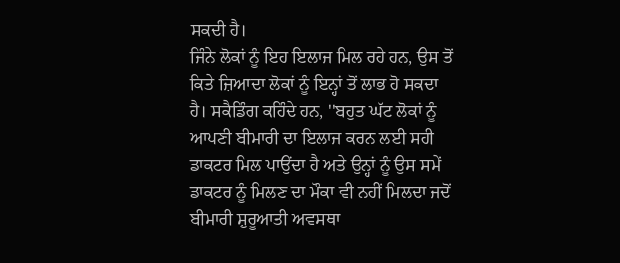ਸਕਦੀ ਹੈ।
ਜਿੰਨੇ ਲੋਕਾਂ ਨੂੰ ਇਹ ਇਲਾਜ ਮਿਲ ਰਹੇ ਹਨ, ਉਸ ਤੋਂ ਕਿਤੇ ਜ਼ਿਆਦਾ ਲੋਕਾਂ ਨੂੰ ਇਨ੍ਹਾਂ ਤੋਂ ਲਾਭ ਹੋ ਸਕਦਾ ਹੈ। ਸਕੈਡਿੰਗ ਕਹਿੰਦੇ ਹਨ, ''ਬਹੁਤ ਘੱਟ ਲੋਕਾਂ ਨੂੰ ਆਪਣੀ ਬੀਮਾਰੀ ਦਾ ਇਲਾਜ ਕਰਨ ਲਈ ਸਹੀ ਡਾਕਟਰ ਮਿਲ ਪਾਉਂਦਾ ਹੈ ਅਤੇ ਉਨ੍ਹਾਂ ਨੂੰ ਉਸ ਸਮੇਂ ਡਾਕਟਰ ਨੂੰ ਮਿਲਣ ਦਾ ਮੌਕਾ ਵੀ ਨਹੀਂ ਮਿਲਦਾ ਜਦੋਂ ਬੀਮਾਰੀ ਸ਼ੁਰੂਆਤੀ ਅਵਸਥਾ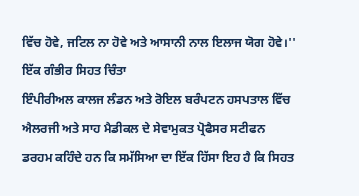ਵਿੱਚ ਹੋਵੇ, ਜਟਿਲ ਨਾ ਹੋਵੇ ਅਤੇ ਆਸਾਨੀ ਨਾਲ ਇਲਾਜ ਯੋਗ ਹੋਵੇ।''
ਇੱਕ ਗੰਭੀਰ ਸਿਹਤ ਚਿੰਤਾ
ਇੰਪੀਰੀਅਲ ਕਾਲਜ ਲੰਡਨ ਅਤੇ ਰੋਇਲ ਬਰੰਪਟਨ ਹਸਪਤਾਲ ਵਿੱਚ ਐਲਰਜੀ ਅਤੇ ਸਾਹ ਮੈਡੀਕਲ ਦੇ ਸੇਵਾਮੁਕਤ ਪ੍ਰੋਫੈਸਰ ਸਟੀਫਨ ਡਰਹਮ ਕਹਿੰਦੇ ਹਨ ਕਿ ਸਮੱਸਿਆ ਦਾ ਇੱਕ ਹਿੱਸਾ ਇਹ ਹੈ ਕਿ ਸਿਹਤ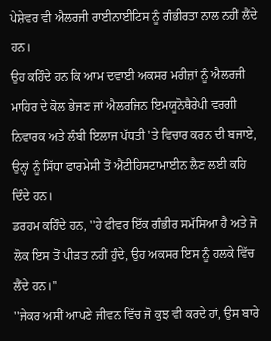ਪੇਸ਼ੇਵਰ ਵੀ ਐਲਰਜੀ ਰਾਈਨਾਈਟਿਸ ਨੂੰ ਗੰਭੀਰਤਾ ਨਾਲ ਨਹੀਂ ਲੈਂਦੇ ਹਨ।
ਉਹ ਕਹਿੰਦੇ ਹਨ ਕਿ ਆਮ ਦਵਾਈ ਅਕਸਰ ਮਰੀਜ਼ਾਂ ਨੂੰ ਐਲਰਜੀ ਮਾਹਿਰ ਦੇ ਕੋਲ ਭੇਜਣ ਜਾਂ ਐਲਰਜਿਨ ਇਮਯੂਨੋਥੈਰੇਪੀ ਵਰਗੀ ਨਿਵਾਰਕ ਅਤੇ ਲੰਬੀ ਇਲਾਜ ਪੱਧਤੀ 'ਤੇ ਵਿਚਾਰ ਕਰਨ ਦੀ ਬਜਾਏ, ਉਨ੍ਹਾਂ ਨੂੰ ਸਿੱਧਾ ਫਾਰਮੇਸੀ ਤੋਂ ਐਂਟੀਹਿਸਟਾਮਾਈਨ ਲੈਣ ਲਈ ਕਹਿ ਦਿੰਦੇ ਹਨ।
ਡਰਹਮ ਕਹਿੰਦੇ ਹਨ, ''ਹੇ ਫੀਵਰ ਇੱਕ ਗੰਭੀਰ ਸਮੱਸਿਆ ਹੈ ਅਤੇ ਜੋ ਲੋਕ ਇਸ ਤੋਂ ਪੀੜਤ ਨਹੀਂ ਹੁੰਦੇ, ਉਹ ਅਕਸਰ ਇਸ ਨੂੰ ਹਲਕੇ ਵਿੱਚ ਲੈਂਦੇ ਹਨ।''
''ਜੇਕਰ ਅਸੀਂ ਆਪਣੇ ਜੀਵਨ ਵਿੱਚ ਜੋ ਕੁਝ ਵੀ ਕਰਦੇ ਹਾਂ, ਉਸ ਬਾਰੇ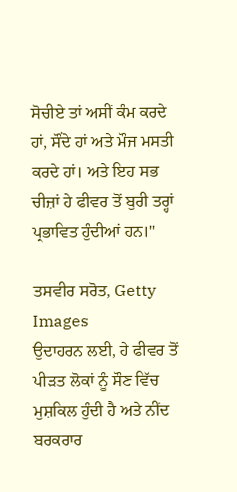ਸੋਚੀਏ ਤਾਂ ਅਸੀਂ ਕੰਮ ਕਰਦੇ ਹਾਂ, ਸੌਂਦੇ ਹਾਂ ਅਤੇ ਮੌਜ ਮਸਤੀ ਕਰਦੇ ਹਾਂ। ਅਤੇ ਇਹ ਸਭ ਚੀਜ਼ਾਂ ਹੇ ਫੀਵਰ ਤੋਂ ਬੁਰੀ ਤਰ੍ਹਾਂ ਪ੍ਰਭਾਵਿਤ ਹੁੰਦੀਆਂ ਹਨ।''

ਤਸਵੀਰ ਸਰੋਤ, Getty Images
ਉਦਾਹਰਨ ਲਈ, ਹੇ ਫੀਵਰ ਤੋਂ ਪੀੜਤ ਲੋਕਾਂ ਨੂੰ ਸੌਣ ਵਿੱਚ ਮੁਸ਼ਕਿਲ ਹੁੰਦੀ ਹੈ ਅਤੇ ਨੀਂਦ ਬਰਕਰਾਰ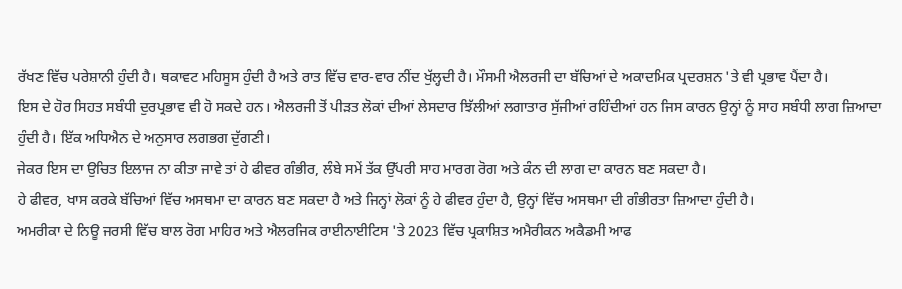ਰੱਖਣ ਵਿੱਚ ਪਰੇਸ਼ਾਨੀ ਹੁੰਦੀ ਹੈ। ਥਕਾਵਟ ਮਹਿਸੂਸ ਹੁੰਦੀ ਹੈ ਅਤੇ ਰਾਤ ਵਿੱਚ ਵਾਰ-ਵਾਰ ਨੀਂਦ ਖੁੱਲ੍ਹਦੀ ਹੈ। ਮੌਸਮੀ ਐਲਰਜੀ ਦਾ ਬੱਚਿਆਂ ਦੇ ਅਕਾਦਮਿਕ ਪ੍ਰਦਰਸ਼ਨ 'ਤੇ ਵੀ ਪ੍ਰਭਾਵ ਪੈਂਦਾ ਹੈ।
ਇਸ ਦੇ ਹੋਰ ਸਿਹਤ ਸਬੰਧੀ ਦੁਰਪ੍ਰਭਾਵ ਵੀ ਹੋ ਸਕਦੇ ਹਨ। ਐਲਰਜੀ ਤੋਂ ਪੀੜਤ ਲੋਕਾਂ ਦੀਆਂ ਲੇਸਦਾਰ ਝਿੱਲੀਆਂ ਲਗਾਤਾਰ ਸੁੱਜੀਆਂ ਰਹਿੰਦੀਆਂ ਹਨ ਜਿਸ ਕਾਰਨ ਉਨ੍ਹਾਂ ਨੂੰ ਸਾਹ ਸਬੰਧੀ ਲਾਗ ਜ਼ਿਆਦਾ ਹੁੰਦੀ ਹੈ। ਇੱਕ ਅਧਿਐਨ ਦੇ ਅਨੁਸਾਰ ਲਗਭਗ ਦੁੱਗਣੀ।
ਜੇਕਰ ਇਸ ਦਾ ਉਚਿਤ ਇਲਾਜ ਨਾ ਕੀਤਾ ਜਾਵੇ ਤਾਂ ਹੇ ਫੀਵਰ ਗੰਭੀਰ, ਲੰਬੇ ਸਮੇਂ ਤੱਕ ਉੱਪਰੀ ਸਾਹ ਮਾਰਗ ਰੋਗ ਅਤੇ ਕੰਨ ਦੀ ਲਾਗ ਦਾ ਕਾਰਨ ਬਣ ਸਕਦਾ ਹੈ।
ਹੇ ਫੀਵਰ, ਖਾਸ ਕਰਕੇ ਬੱਚਿਆਂ ਵਿੱਚ ਅਸਥਮਾ ਦਾ ਕਾਰਨ ਬਣ ਸਕਦਾ ਹੈ ਅਤੇ ਜਿਨ੍ਹਾਂ ਲੋਕਾਂ ਨੂੰ ਹੇ ਫੀਵਰ ਹੁੰਦਾ ਹੈ, ਉਨ੍ਹਾਂ ਵਿੱਚ ਅਸਥਮਾ ਦੀ ਗੰਭੀਰਤਾ ਜ਼ਿਆਦਾ ਹੁੰਦੀ ਹੈ।
ਅਮਰੀਕਾ ਦੇ ਨਿਊ ਜਰਸੀ ਵਿੱਚ ਬਾਲ ਰੋਗ ਮਾਹਿਰ ਅਤੇ ਐਲਰਜਿਕ ਰਾਈਨਾਈਟਿਸ 'ਤੇ 2023 ਵਿੱਚ ਪ੍ਰਕਾਸ਼ਿਤ ਅਮੈਰੀਕਨ ਅਕੈਡਮੀ ਆਫ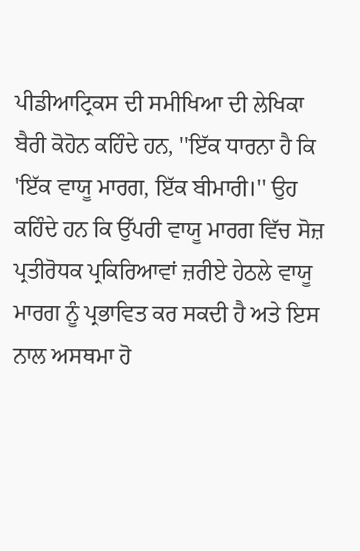ਪੀਡੀਆਟ੍ਰਿਕਸ ਦੀ ਸਮੀਖਿਆ ਦੀ ਲੇਖਿਕਾ ਬੈਰੀ ਕੋਹੋਨ ਕਹਿੰਦੇ ਹਨ, ''ਇੱਕ ਧਾਰਨਾ ਹੈ ਕਿ 'ਇੱਕ ਵਾਯੂ ਮਾਰਗ, ਇੱਕ ਬੀਮਾਰੀ।'' ਉਹ ਕਹਿੰਦੇ ਹਨ ਕਿ ਉੱਪਰੀ ਵਾਯੂ ਮਾਰਗ ਵਿੱਚ ਸੋਜ਼ ਪ੍ਰਤੀਰੋਧਕ ਪ੍ਰਕਿਰਿਆਵਾਂ ਜ਼ਰੀਏ ਹੇਠਲੇ ਵਾਯੂ ਮਾਰਗ ਨੂੰ ਪ੍ਰਭਾਵਿਤ ਕਰ ਸਕਦੀ ਹੈ ਅਤੇ ਇਸ ਨਾਲ ਅਸਥਮਾ ਹੋ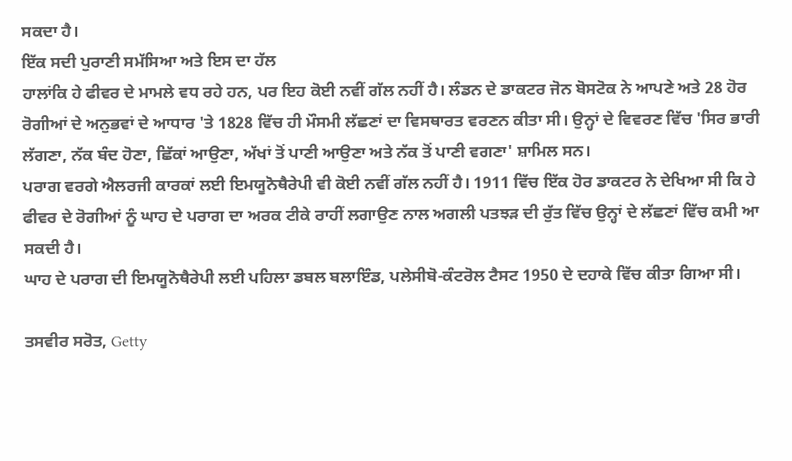ਸਕਦਾ ਹੈ।
ਇੱਕ ਸਦੀ ਪੁਰਾਣੀ ਸਮੱਸਿਆ ਅਤੇ ਇਸ ਦਾ ਹੱਲ
ਹਾਲਾਂਕਿ ਹੇ ਫੀਵਰ ਦੇ ਮਾਮਲੇ ਵਧ ਰਹੇ ਹਨ, ਪਰ ਇਹ ਕੋਈ ਨਵੀਂ ਗੱਲ ਨਹੀਂ ਹੈ। ਲੰਡਨ ਦੇ ਡਾਕਟਰ ਜੋਨ ਬੋਸਟੋਕ ਨੇ ਆਪਣੇ ਅਤੇ 28 ਹੋਰ ਰੋਗੀਆਂ ਦੇ ਅਨੁਭਵਾਂ ਦੇ ਆਧਾਰ 'ਤੇ 1828 ਵਿੱਚ ਹੀ ਮੌਸਮੀ ਲੱਛਣਾਂ ਦਾ ਵਿਸਥਾਰਤ ਵਰਣਨ ਕੀਤਾ ਸੀ। ਉਨ੍ਹਾਂ ਦੇ ਵਿਵਰਣ ਵਿੱਚ 'ਸਿਰ ਭਾਰੀ ਲੱਗਣਾ, ਨੱਕ ਬੰਦ ਹੋਣਾ, ਛਿੱਕਾਂ ਆਉਣਾ, ਅੱਖਾਂ ਤੋਂ ਪਾਣੀ ਆਉਣਾ ਅਤੇ ਨੱਕ ਤੋਂ ਪਾਣੀ ਵਗਣਾ' ਸ਼ਾਮਿਲ ਸਨ।
ਪਰਾਗ ਵਰਗੇ ਐਲਰਜੀ ਕਾਰਕਾਂ ਲਈ ਇਮਯੂਨੋਥੈਰੇਪੀ ਵੀ ਕੋਈ ਨਵੀਂ ਗੱਲ ਨਹੀਂ ਹੈ। 1911 ਵਿੱਚ ਇੱਕ ਹੋਰ ਡਾਕਟਰ ਨੇ ਦੇਖਿਆ ਸੀ ਕਿ ਹੇ ਫੀਵਰ ਦੇ ਰੋਗੀਆਂ ਨੂੰ ਘਾਹ ਦੇ ਪਰਾਗ ਦਾ ਅਰਕ ਟੀਕੇ ਰਾਹੀਂ ਲਗਾਉਣ ਨਾਲ ਅਗਲੀ ਪਤਝੜ ਦੀ ਰੁੱਤ ਵਿੱਚ ਉਨ੍ਹਾਂ ਦੇ ਲੱਛਣਾਂ ਵਿੱਚ ਕਮੀ ਆ ਸਕਦੀ ਹੈ।
ਘਾਹ ਦੇ ਪਰਾਗ ਦੀ ਇਮਯੂਨੋਥੈਰੇਪੀ ਲਈ ਪਹਿਲਾ ਡਬਲ ਬਲਾਇੰਡ, ਪਲੇਸੀਬੋ-ਕੰਟਰੋਲ ਟੈਸਟ 1950 ਦੇ ਦਹਾਕੇ ਵਿੱਚ ਕੀਤਾ ਗਿਆ ਸੀ।

ਤਸਵੀਰ ਸਰੋਤ, Getty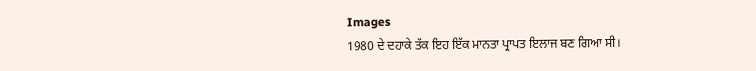Images
1980 ਦੇ ਦਹਾਕੇ ਤੱਕ ਇਹ ਇੱਕ ਮਾਨਤਾ ਪ੍ਰਾਪਤ ਇਲਾਜ ਬਣ ਗਿਆ ਸੀ।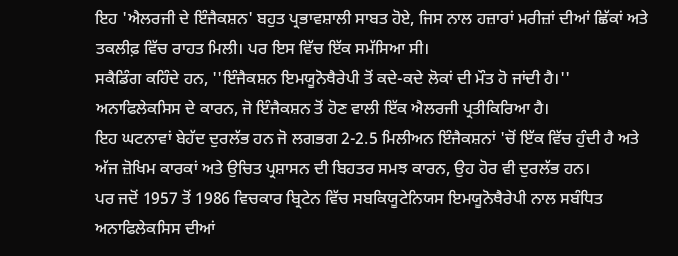ਇਹ 'ਐਲਰਜੀ ਦੇ ਇੰਜੈਕਸ਼ਨ' ਬਹੁਤ ਪ੍ਰਭਾਵਸ਼ਾਲੀ ਸਾਬਤ ਹੋਏ, ਜਿਸ ਨਾਲ ਹਜ਼ਾਰਾਂ ਮਰੀਜ਼ਾਂ ਦੀਆਂ ਛਿੱਕਾਂ ਅਤੇ ਤਕਲੀਫ਼ ਵਿੱਚ ਰਾਹਤ ਮਿਲੀ। ਪਰ ਇਸ ਵਿੱਚ ਇੱਕ ਸਮੱਸਿਆ ਸੀ।
ਸਕੈਡਿੰਗ ਕਹਿੰਦੇ ਹਨ, ''ਇੰਜੈਕਸ਼ਨ ਇਮਯੂਨੋਥੈਰੇਪੀ ਤੋਂ ਕਦੇ-ਕਦੇ ਲੋਕਾਂ ਦੀ ਮੌਤ ਹੋ ਜਾਂਦੀ ਹੈ।'' ਅਨਾਫਿਲੇਕਸਿਸ ਦੇ ਕਾਰਨ, ਜੋ ਇੰਜੈਕਸ਼ਨ ਤੋਂ ਹੋਣ ਵਾਲੀ ਇੱਕ ਐਲਰਜੀ ਪ੍ਰਤੀਕਿਰਿਆ ਹੈ।
ਇਹ ਘਟਨਾਵਾਂ ਬੇਹੱਦ ਦੁਰਲੱਭ ਹਨ ਜੋ ਲਗਭਗ 2-2.5 ਮਿਲੀਅਨ ਇੰਜੈਕਸ਼ਨਾਂ 'ਚੋਂ ਇੱਕ ਵਿੱਚ ਹੁੰਦੀ ਹੈ ਅਤੇ ਅੱਜ ਜ਼ੋਖਿਮ ਕਾਰਕਾਂ ਅਤੇ ਉਚਿਤ ਪ੍ਰਸ਼ਾਸਨ ਦੀ ਬਿਹਤਰ ਸਮਝ ਕਾਰਨ, ਉਹ ਹੋਰ ਵੀ ਦੁਰਲੱਭ ਹਨ।
ਪਰ ਜਦੋਂ 1957 ਤੋਂ 1986 ਵਿਚਕਾਰ ਬ੍ਰਿਟੇਨ ਵਿੱਚ ਸਬਕਿਯੂਟੇਨਿਯਸ ਇਮਯੂਨੋਥੈਰੇਪੀ ਨਾਲ ਸਬੰਧਿਤ ਅਨਾਫਿਲੇਕਸਿਸ ਦੀਆਂ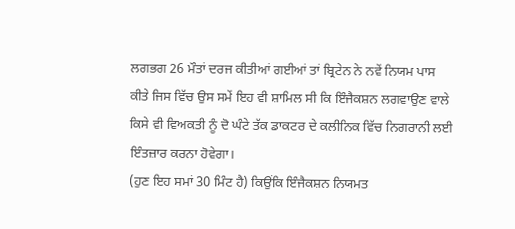ਲਗਭਗ 26 ਮੌਤਾਂ ਦਰਜ ਕੀਤੀਆਂ ਗਈਆਂ ਤਾਂ ਬ੍ਰਿਟੇਨ ਨੇ ਨਵੇਂ ਨਿਯਮ ਪਾਸ ਕੀਤੇ ਜਿਸ ਵਿੱਚ ਉਸ ਸਮੇਂ ਇਹ ਵੀ ਸ਼ਾਮਿਲ ਸੀ ਕਿ ਇੰਜੈਕਸ਼ਨ ਲਗਵਾਉਣ ਵਾਲੇ ਕਿਸੇ ਵੀ ਵਿਅਕਤੀ ਨੂੰ ਦੋ ਘੰਟੇ ਤੱਕ ਡਾਕਟਰ ਦੇ ਕਲੀਨਿਕ ਵਿੱਚ ਨਿਗਰਾਨੀ ਲਈ ਇੰਤਜ਼ਾਰ ਕਰਨਾ ਹੋਵੇਗਾ।
(ਹੁਣ ਇਹ ਸਮਾਂ 30 ਮਿੰਟ ਹੈ) ਕਿਉਂਕਿ ਇੰਜੈਕਸ਼ਨ ਨਿਯਮਤ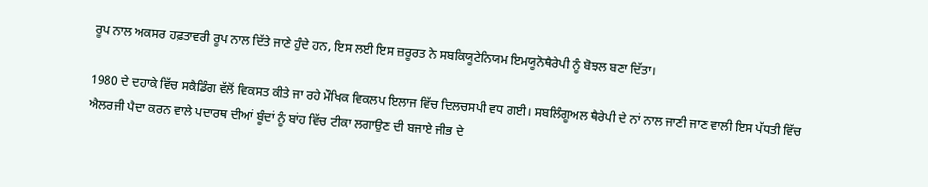ਰੂਪ ਨਾਲ ਅਕਸਰ ਹਫ਼ਤਾਵਰੀ ਰੂਪ ਨਾਲ ਦਿੱਤੇ ਜਾਣੇ ਹੁੰਦੇ ਹਨ, ਇਸ ਲਈ ਇਸ ਜ਼ਰੂਰਤ ਨੇ ਸਬਕਿਯੂਟੇਨਿਯਮ ਇਮਯੂਨੋਥੈਰੇਪੀ ਨੂੰ ਬੋਝਲ ਬਣਾ ਦਿੱਤਾ।

1980 ਦੇ ਦਹਾਕੇ ਵਿੱਚ ਸਕੈਡਿੰਗ ਵੱਲੋਂ ਵਿਕਸਤ ਕੀਤੇ ਜਾ ਰਹੇ ਮੌਖਿਕ ਵਿਕਲਪ ਇਲਾਜ ਵਿੱਚ ਦਿਲਚਸਪੀ ਵਧ ਗਈ। ਸਬਲਿੰਗੂਅਲ ਥੈਰੇਪੀ ਦੇ ਨਾਂ ਨਾਲ ਜਾਣੀ ਜਾਣ ਵਾਲੀ ਇਸ ਪੱਧਤੀ ਵਿੱਚ ਐਲਰਜੀ ਪੈਦਾ ਕਰਨ ਵਾਲੇ ਪਦਾਰਥ ਦੀਆਂ ਬੂੰਦਾਂ ਨੂੰ ਬਾਂਹ ਵਿੱਚ ਟੀਕਾ ਲਗਾਉਣ ਦੀ ਬਜਾਏ ਜੀਭ ਦੇ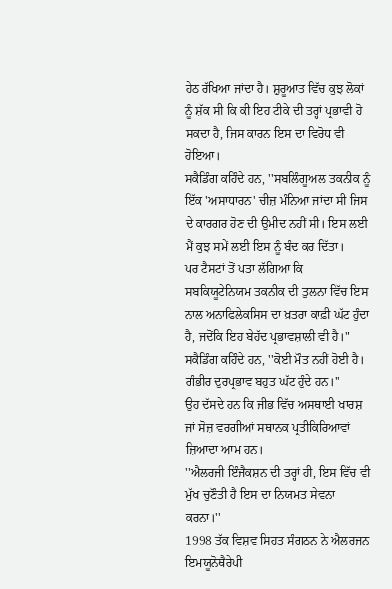ਹੇਠ ਰੱਖਿਆ ਜਾਂਦਾ ਹੈ। ਸ਼ੁਰੂਆਤ ਵਿੱਚ ਕੁਝ ਲੋਕਾਂ ਨੂੰ ਸ਼ੱਕ ਸੀ ਕਿ ਕੀ ਇਹ ਟੀਕੇ ਦੀ ਤਰ੍ਹਾਂ ਪ੍ਰਭਾਵੀ ਹੋ ਸਕਦਾ ਹੈ, ਜਿਸ ਕਾਰਨ ਇਸ ਦਾ ਵਿਰੋਧ ਵੀ ਹੋਇਆ।
ਸਕੈਡਿੰਗ ਕਹਿੰਦੇ ਹਨ, ''ਸਬਲਿੰਗੂਅਲ ਤਕਨੀਕ ਨੂੰ ਇੱਕ 'ਅਸਾਧਾਰਨ' ਚੀਜ਼ ਮੰਨਿਆ ਜਾਂਦਾ ਸੀ ਜਿਸ ਦੇ ਕਾਰਗਰ ਹੋਣ ਦੀ ਉਮੀਦ ਨਹੀਂ ਸੀ। ਇਸ ਲਈ ਮੈਂ ਕੁਝ ਸਮੇਂ ਲਈ ਇਸ ਨੂੰ ਬੰਦ ਕਰ ਦਿੱਤਾ।
ਪਰ ਟੈਸਟਾਂ ਤੋਂ ਪਤਾ ਲੱਗਿਆ ਕਿ ਸਬਕਿਯੂਟੇਨਿਯਮ ਤਕਨੀਕ ਦੀ ਤੁਲਨਾ ਵਿੱਚ ਇਸ ਨਾਲ ਅਨਾਫਿਲੇਕਸਿਸ ਦਾ ਖ਼ਤਰਾ ਕਾਫ਼ੀ ਘੱਟ ਹੁੰਦਾ ਹੈ, ਜਦੋਂਕਿ ਇਹ ਬੇਹੱਦ ਪ੍ਰਭਾਵਸ਼ਾਲੀ ਵੀ ਹੈ।"
ਸਕੈਡਿੰਗ ਕਹਿੰਦੇ ਹਨ, ''ਕੋਈ ਮੌਤ ਨਹੀਂ ਹੋਈ ਹੈ। ਗੰਭੀਰ ਦੁਰਪ੍ਰਭਾਵ ਬਹੁਤ ਘੱਟ ਹੁੰਦੇ ਹਨ।''
ਉਹ ਦੱਸਦੇ ਹਨ ਕਿ ਜੀਭ ਵਿੱਚ ਅਸਥਾਈ ਖਾਰਸ਼ ਜਾਂ ਸੋਜ਼ ਵਰਗੀਆਂ ਸਥਾਨਕ ਪ੍ਰਤੀਕਿਰਿਆਵਾਂ ਜ਼ਿਆਦਾ ਆਮ ਹਨ।
''ਐਲਰਜੀ ਇੰਜੈਕਸ਼ਨ ਦੀ ਤਰ੍ਹਾਂ ਹੀ, ਇਸ ਵਿੱਚ ਵੀ ਮੁੱਖ ਚੁਣੌਤੀ ਹੈ ਇਸ ਦਾ ਨਿਯਮਤ ਸੇਵਨਾ ਕਰਨਾ।''
1998 ਤੱਕ ਵਿਸ਼ਵ ਸਿਹਤ ਸੰਗਠਨ ਨੇ ਐਲਰਜਨ ਇਮਯੂਨੋਥੈਰੇਪੀ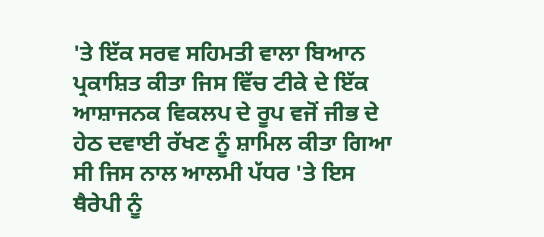'ਤੇ ਇੱਕ ਸਰਵ ਸਹਿਮਤੀ ਵਾਲਾ ਬਿਆਨ ਪ੍ਰਕਾਸ਼ਿਤ ਕੀਤਾ ਜਿਸ ਵਿੱਚ ਟੀਕੇ ਦੇ ਇੱਕ ਆਸ਼ਾਜਨਕ ਵਿਕਲਪ ਦੇ ਰੂਪ ਵਜੋਂ ਜੀਭ ਦੇ ਹੇਠ ਦਵਾਈ ਰੱਖਣ ਨੂੰ ਸ਼ਾਮਿਲ ਕੀਤਾ ਗਿਆ ਸੀ ਜਿਸ ਨਾਲ ਆਲਮੀ ਪੱਧਰ 'ਤੇ ਇਸ ਥੈਰੇਪੀ ਨੂੰ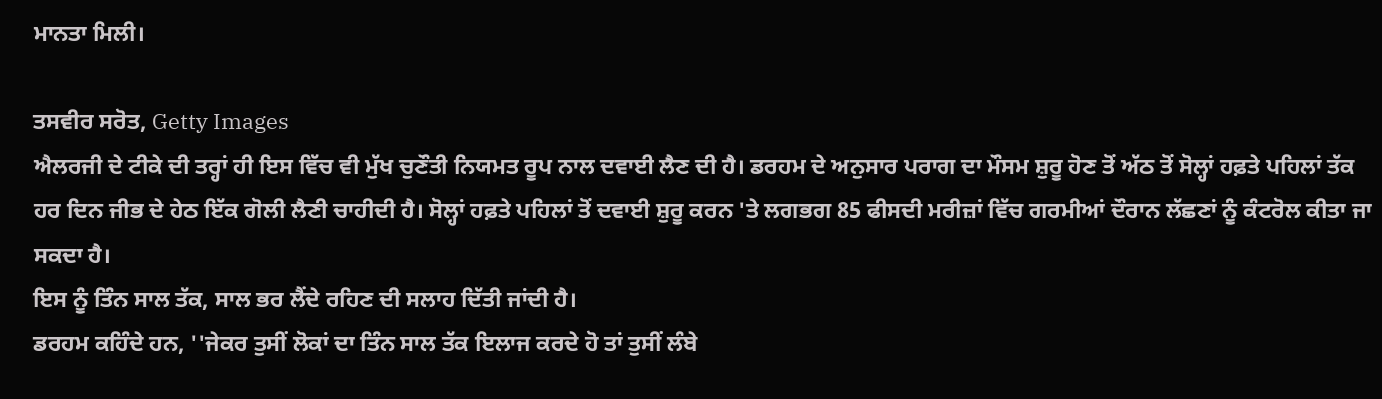ਮਾਨਤਾ ਮਿਲੀ।

ਤਸਵੀਰ ਸਰੋਤ, Getty Images
ਐਲਰਜੀ ਦੇ ਟੀਕੇ ਦੀ ਤਰ੍ਹਾਂ ਹੀ ਇਸ ਵਿੱਚ ਵੀ ਮੁੱਖ ਚੁਣੌਤੀ ਨਿਯਮਤ ਰੂਪ ਨਾਲ ਦਵਾਈ ਲੈਣ ਦੀ ਹੈ। ਡਰਹਮ ਦੇ ਅਨੁਸਾਰ ਪਰਾਗ ਦਾ ਮੌਸਮ ਸ਼ੁਰੂ ਹੋਣ ਤੋਂ ਅੱਠ ਤੋਂ ਸੋਲ੍ਹਾਂ ਹਫ਼ਤੇ ਪਹਿਲਾਂ ਤੱਕ ਹਰ ਦਿਨ ਜੀਭ ਦੇ ਹੇਠ ਇੱਕ ਗੋਲੀ ਲੈਣੀ ਚਾਹੀਦੀ ਹੈ। ਸੋਲ੍ਹਾਂ ਹਫ਼ਤੇ ਪਹਿਲਾਂ ਤੋਂ ਦਵਾਈ ਸ਼ੁਰੂ ਕਰਨ 'ਤੇ ਲਗਭਗ 85 ਫੀਸਦੀ ਮਰੀਜ਼ਾਂ ਵਿੱਚ ਗਰਮੀਆਂ ਦੌਰਾਨ ਲੱਛਣਾਂ ਨੂੰ ਕੰਟਰੋਲ ਕੀਤਾ ਜਾ ਸਕਦਾ ਹੈ।
ਇਸ ਨੂੰ ਤਿੰਨ ਸਾਲ ਤੱਕ, ਸਾਲ ਭਰ ਲੈਂਦੇ ਰਹਿਣ ਦੀ ਸਲਾਹ ਦਿੱਤੀ ਜਾਂਦੀ ਹੈ।
ਡਰਹਮ ਕਹਿੰਦੇ ਹਨ, ''ਜੇਕਰ ਤੁਸੀਂ ਲੋਕਾਂ ਦਾ ਤਿੰਨ ਸਾਲ ਤੱਕ ਇਲਾਜ ਕਰਦੇ ਹੋ ਤਾਂ ਤੁਸੀਂ ਲੰਬੇ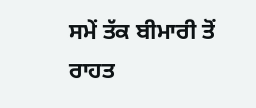ਸਮੇਂ ਤੱਕ ਬੀਮਾਰੀ ਤੋਂ ਰਾਹਤ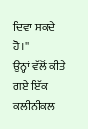ਦਿਵਾ ਸਕਦੇ ਹੋ।''
ਉਨ੍ਹਾਂ ਵੱਲੋਂ ਕੀਤੇ ਗਏ ਇੱਕ ਕਲੀਨੀਕਲ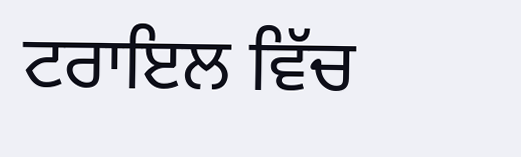ਟਰਾਇਲ ਵਿੱਚ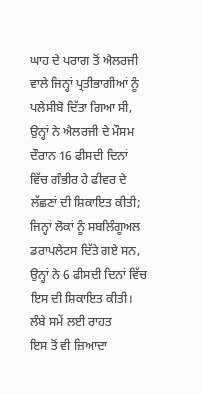ਘਾਹ ਦੇ ਪਰਾਗ ਤੋਂ ਐਲਰਜੀ ਵਾਲੇ ਜਿਨ੍ਹਾਂ ਪ੍ਰਤੀਭਾਗੀਆਂ ਨੂੰ ਪਲੇਸੀਬੋ ਦਿੱਤਾ ਗਿਆ ਸੀ, ਉਨ੍ਹਾਂ ਨੇ ਐਲਰਜੀ ਦੇ ਮੌਸਮ ਦੌਰਾਨ 16 ਫੀਸਦੀ ਦਿਨਾਂ ਵਿੱਚ ਗੰਭੀਰ ਹੇ ਫੀਵਰ ਦੇ ਲੱਛਣਾਂ ਦੀ ਸ਼ਿਕਾਇਤ ਕੀਤੀ; ਜਿਨ੍ਹਾਂ ਲੋਕਾਂ ਨੂੰ ਸਬਲਿੰਗੂਅਲ ਡਰਾਪਲੇਟਸ ਦਿੱਤੇ ਗਏ ਸਨ, ਉਨ੍ਹਾਂ ਨੇ 6 ਫੀਸਦੀ ਦਿਨਾਂ ਵਿੱਚ ਇਸ ਦੀ ਸ਼ਿਕਾਇਤ ਕੀਤੀ।
ਲੰਬੇ ਸਮੇਂ ਲਈ ਰਾਹਤ
ਇਸ ਤੋਂ ਵੀ ਜ਼ਿਆਦਾ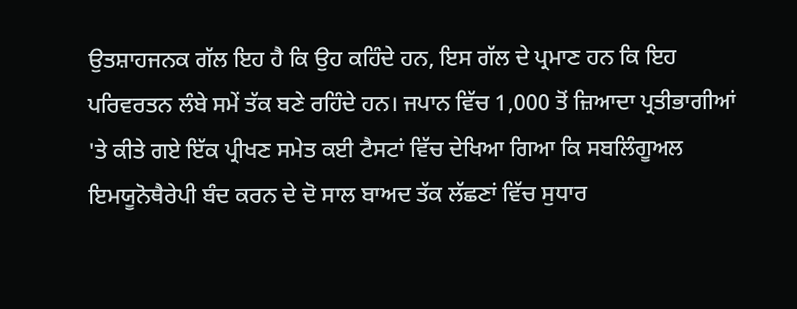ਉਤਸ਼ਾਹਜਨਕ ਗੱਲ ਇਹ ਹੈ ਕਿ ਉਹ ਕਹਿੰਦੇ ਹਨ, ਇਸ ਗੱਲ ਦੇ ਪ੍ਰਮਾਣ ਹਨ ਕਿ ਇਹ ਪਰਿਵਰਤਨ ਲੰਬੇ ਸਮੇਂ ਤੱਕ ਬਣੇ ਰਹਿੰਦੇ ਹਨ। ਜਪਾਨ ਵਿੱਚ 1,000 ਤੋਂ ਜ਼ਿਆਦਾ ਪ੍ਰਤੀਭਾਗੀਆਂ 'ਤੇ ਕੀਤੇ ਗਏ ਇੱਕ ਪ੍ਰੀਖਣ ਸਮੇਤ ਕਈ ਟੈਸਟਾਂ ਵਿੱਚ ਦੇਖਿਆ ਗਿਆ ਕਿ ਸਬਲਿੰਗੂਅਲ ਇਮਯੂਨੋਥੈਰੇਪੀ ਬੰਦ ਕਰਨ ਦੇ ਦੋ ਸਾਲ ਬਾਅਦ ਤੱਕ ਲੱਛਣਾਂ ਵਿੱਚ ਸੁਧਾਰ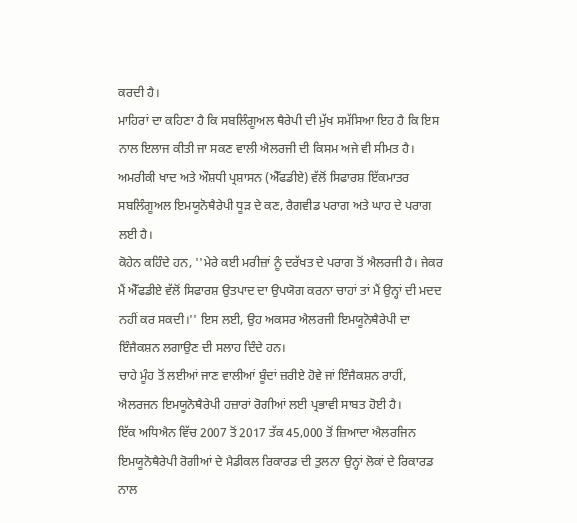ਕਰਦੀ ਹੈ।
ਮਾਹਿਰਾਂ ਦਾ ਕਹਿਣਾ ਹੈ ਕਿ ਸਬਲਿੰਗੂਅਲ ਥੈਰੇਪੀ ਦੀ ਮੁੱਖ ਸਮੱਸਿਆ ਇਹ ਹੈ ਕਿ ਇਸ ਨਾਲ ਇਲਾਜ ਕੀਤੀ ਜਾ ਸਕਣ ਵਾਲੀ ਐਲਰਜੀ ਦੀ ਕਿਸਮ ਅਜੇ ਵੀ ਸੀਮਤ ਹੈ। ਅਮਰੀਕੀ ਖਾਦ ਅਤੇ ਔਸ਼ਧੀ ਪ੍ਰਸ਼ਾਸਨ (ਐੱਫਡੀਏ) ਵੱਲੋਂ ਸਿਫਾਰਸ਼ ਇੱਕਮਾਤਰ ਸਬਲਿੰਗੂਅਲ ਇਮਯੂਨੋਥੈਰੇਪੀ ਧੂੜ ਦੇ ਕਣ, ਰੈਗਵੀਡ ਪਰਾਗ ਅਤੇ ਘਾਹ ਦੇ ਪਰਾਗ ਲਈ ਹੈ।
ਕੋਹੇਨ ਕਹਿੰਦੇ ਹਨ, ''ਮੇਰੇ ਕਈ ਮਰੀਜ਼ਾਂ ਨੂੰ ਦਰੱਖਤ ਦੇ ਪਰਾਗ ਤੋਂ ਐਲਰਜੀ ਹੈ। ਜੇਕਰ ਮੈਂ ਐੱਫਡੀਏ ਵੱਲੋਂ ਸਿਫਾਰਸ਼ ਉਤਪਾਦ ਦਾ ਉਪਯੋਗ ਕਰਨਾ ਚਾਹਾਂ ਤਾਂ ਮੈਂ ਉਨ੍ਹਾਂ ਦੀ ਮਦਦ ਨਹੀਂ ਕਰ ਸਕਦੀ।'' ਇਸ ਲਈ, ਉਹ ਅਕਸਰ ਐਲਰਜੀ ਇਮਯੂਨੋਥੈਰੇਪੀ ਦਾ ਇੰਜੈਕਸ਼ਨ ਲਗਾਉਣ ਦੀ ਸਲਾਹ ਦਿੰਦੇ ਹਨ।
ਚਾਹੇ ਮੂੰਹ ਤੋਂ ਲਈਆਂ ਜਾਣ ਵਾਲੀਆਂ ਬੂੰਦਾਂ ਜ਼ਰੀਏ ਹੋਵੇ ਜਾਂ ਇੰਜੈਕਸ਼ਨ ਰਾਹੀਂ, ਐਲਰਜਨ ਇਮਯੂਨੋਥੈਰੇਪੀ ਹਜ਼ਾਰਾਂ ਰੋਗੀਆਂ ਲਈ ਪ੍ਰਭਾਵੀ ਸਾਬਤ ਹੋਈ ਹੈ।
ਇੱਕ ਅਧਿਐਨ ਵਿੱਚ 2007 ਤੋਂ 2017 ਤੱਕ 45,000 ਤੋਂ ਜ਼ਿਆਦਾ ਐਲਰਜਿਨ ਇਮਯੂਨੋਥੈਰੇਪੀ ਰੋਗੀਆਂ ਦੇ ਮੈਡੀਕਲ ਰਿਕਾਰਡ ਦੀ ਤੁਲਨਾ ਉਨ੍ਹਾਂ ਲੋਕਾਂ ਦੇ ਰਿਕਾਰਡ ਨਾਲ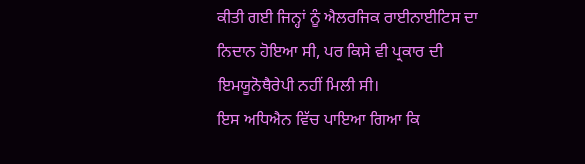ਕੀਤੀ ਗਈ ਜਿਨ੍ਹਾਂ ਨੂੰ ਐਲਰਜਿਕ ਰਾਈਨਾਈਟਿਸ ਦਾ ਨਿਦਾਨ ਹੋਇਆ ਸੀ, ਪਰ ਕਿਸੇ ਵੀ ਪ੍ਰਕਾਰ ਦੀ ਇਮਯੂਨੋਥੈਰੇਪੀ ਨਹੀਂ ਮਿਲੀ ਸੀ।
ਇਸ ਅਧਿਐਨ ਵਿੱਚ ਪਾਇਆ ਗਿਆ ਕਿ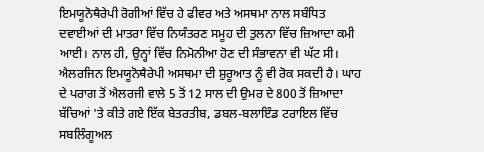ਇਮਯੂਨੋਥੈਰੇਪੀ ਰੋਗੀਆਂ ਵਿੱਚ ਹੇ ਫੀਵਰ ਅਤੇ ਅਸਥਮਾ ਨਾਲ ਸਬੰਧਿਤ ਦਵਾਈਆਂ ਦੀ ਮਾਤਰਾ ਵਿੱਚ ਨਿਯੰਤਰਣ ਸਮੂਹ ਦੀ ਤੁਲਨਾ ਵਿੱਚ ਜ਼ਿਆਦਾ ਕਮੀ ਆਈ। ਨਾਲ ਹੀ, ਉਨ੍ਹਾਂ ਵਿੱਚ ਨਿਮੋਨੀਆ ਹੋਣ ਦੀ ਸੰਭਾਵਨਾ ਵੀ ਘੱਟ ਸੀ।
ਐਲਰਜਿਨ ਇਮਯੂਨੋਥੈਰੇਪੀ ਅਸਥਮਾ ਦੀ ਸ਼ੁਰੂਆਤ ਨੂੰ ਵੀ ਰੋਕ ਸਕਦੀ ਹੈ। ਘਾਹ ਦੇ ਪਰਾਗ ਤੋਂ ਐਲਰਜੀ ਵਾਲੇ 5 ਤੋਂ 12 ਸਾਲ ਦੀ ਉਮਰ ਦੇ 800 ਤੋਂ ਜ਼ਿਆਦਾ ਬੱਚਿਆਂ 'ਤੇ ਕੀਤੇ ਗਏ ਇੱਕ ਬੇਤਰਤੀਬ, ਡਬਲ-ਬਲਾਇੰਡ ਟਰਾਇਲ ਵਿੱਚ ਸਬਲਿੰਗੂਅਲ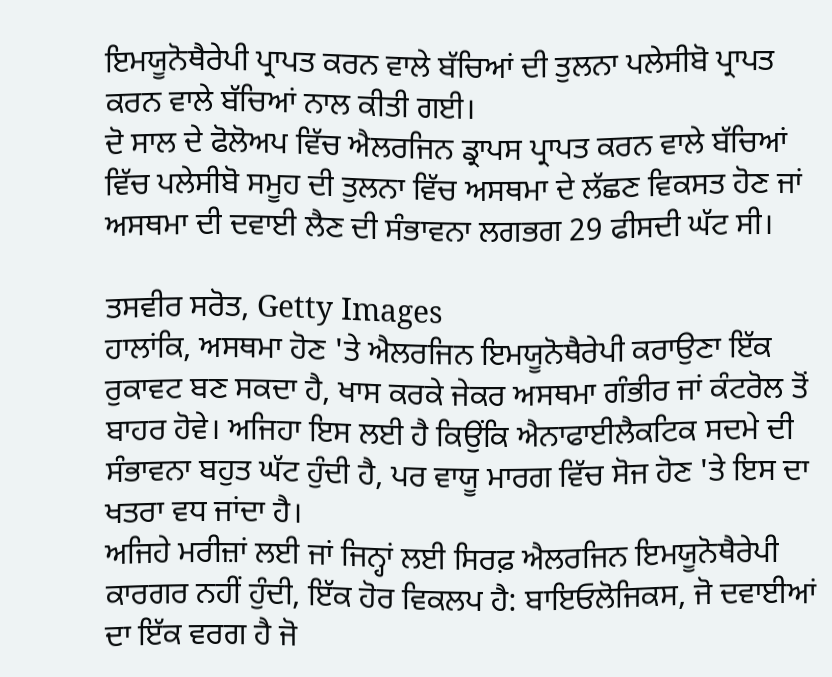ਇਮਯੂਨੋਥੈਰੇਪੀ ਪ੍ਰਾਪਤ ਕਰਨ ਵਾਲੇ ਬੱਚਿਆਂ ਦੀ ਤੁਲਨਾ ਪਲੇਸੀਬੋ ਪ੍ਰਾਪਤ ਕਰਨ ਵਾਲੇ ਬੱਚਿਆਂ ਨਾਲ ਕੀਤੀ ਗਈ।
ਦੋ ਸਾਲ ਦੇ ਫੋਲੋਅਪ ਵਿੱਚ ਐਲਰਜਿਨ ਡ੍ਰਾਪਸ ਪ੍ਰਾਪਤ ਕਰਨ ਵਾਲੇ ਬੱਚਿਆਂ ਵਿੱਚ ਪਲੇਸੀਬੋ ਸਮੂਹ ਦੀ ਤੁਲਨਾ ਵਿੱਚ ਅਸਥਮਾ ਦੇ ਲੱਛਣ ਵਿਕਸਤ ਹੋਣ ਜਾਂ ਅਸਥਮਾ ਦੀ ਦਵਾਈ ਲੈਣ ਦੀ ਸੰਭਾਵਨਾ ਲਗਭਗ 29 ਫੀਸਦੀ ਘੱਟ ਸੀ।

ਤਸਵੀਰ ਸਰੋਤ, Getty Images
ਹਾਲਾਂਕਿ, ਅਸਥਮਾ ਹੋਣ 'ਤੇ ਐਲਰਜਿਨ ਇਮਯੂਨੋਥੈਰੇਪੀ ਕਰਾਉਣਾ ਇੱਕ ਰੁਕਾਵਟ ਬਣ ਸਕਦਾ ਹੈ, ਖਾਸ ਕਰਕੇ ਜੇਕਰ ਅਸਥਮਾ ਗੰਭੀਰ ਜਾਂ ਕੰਟਰੋਲ ਤੋਂ ਬਾਹਰ ਹੋਵੇ। ਅਜਿਹਾ ਇਸ ਲਈ ਹੈ ਕਿਉਂਕਿ ਐਨਾਫਾਈਲੈਕਟਿਕ ਸਦਮੇ ਦੀ ਸੰਭਾਵਨਾ ਬਹੁਤ ਘੱਟ ਹੁੰਦੀ ਹੈ, ਪਰ ਵਾਯੂ ਮਾਰਗ ਵਿੱਚ ਸੋਜ ਹੋਣ 'ਤੇ ਇਸ ਦਾ ਖਤਰਾ ਵਧ ਜਾਂਦਾ ਹੈ।
ਅਜਿਹੇ ਮਰੀਜ਼ਾਂ ਲਈ ਜਾਂ ਜਿਨ੍ਹਾਂ ਲਈ ਸਿਰਫ਼ ਐਲਰਜਿਨ ਇਮਯੂਨੋਥੈਰੇਪੀ ਕਾਰਗਰ ਨਹੀਂ ਹੁੰਦੀ, ਇੱਕ ਹੋਰ ਵਿਕਲਪ ਹੈ: ਬਾਇਓਲੋਜਿਕਸ, ਜੋ ਦਵਾਈਆਂ ਦਾ ਇੱਕ ਵਰਗ ਹੈ ਜੋ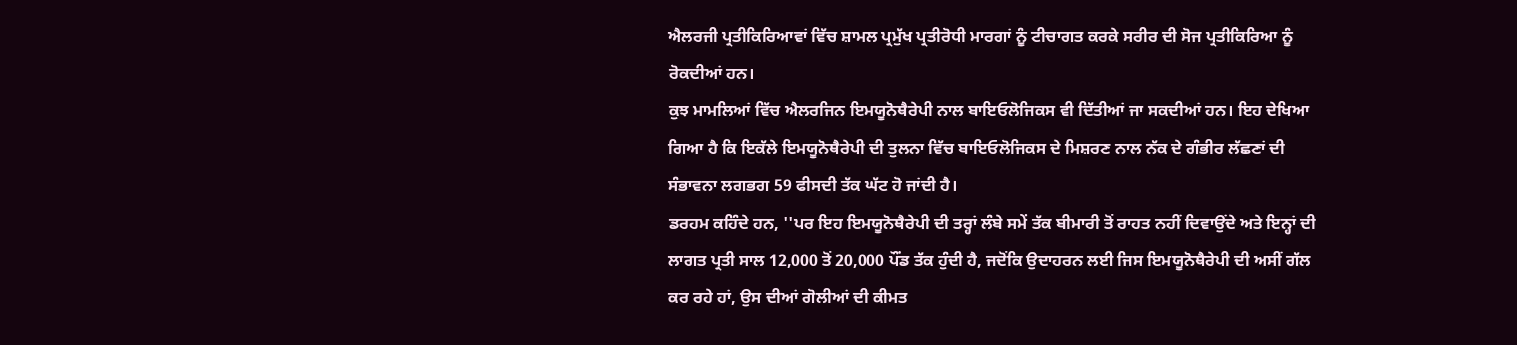ਐਲਰਜੀ ਪ੍ਰਤੀਕਿਰਿਆਵਾਂ ਵਿੱਚ ਸ਼ਾਮਲ ਪ੍ਰਮੁੱਖ ਪ੍ਰਤੀਰੋਧੀ ਮਾਰਗਾਂ ਨੂੰ ਟੀਚਾਗਤ ਕਰਕੇ ਸਰੀਰ ਦੀ ਸੋਜ ਪ੍ਰਤੀਕਿਰਿਆ ਨੂੰ ਰੋਕਦੀਆਂ ਹਨ।
ਕੁਝ ਮਾਮਲਿਆਂ ਵਿੱਚ ਐਲਰਜਿਨ ਇਮਯੂਨੋਥੈਰੇਪੀ ਨਾਲ ਬਾਇਓਲੋਜਿਕਸ ਵੀ ਦਿੱਤੀਆਂ ਜਾ ਸਕਦੀਆਂ ਹਨ। ਇਹ ਦੇਖਿਆ ਗਿਆ ਹੈ ਕਿ ਇਕੱਲੇ ਇਮਯੂਨੋਥੈਰੇਪੀ ਦੀ ਤੁਲਨਾ ਵਿੱਚ ਬਾਇਓਲੋਜਿਕਸ ਦੇ ਮਿਸ਼ਰਣ ਨਾਲ ਨੱਕ ਦੇ ਗੰਭੀਰ ਲੱਛਣਾਂ ਦੀ ਸੰਭਾਵਨਾ ਲਗਭਗ 59 ਫੀਸਦੀ ਤੱਕ ਘੱਟ ਹੋ ਜਾਂਦੀ ਹੈ।
ਡਰਹਮ ਕਹਿੰਦੇ ਹਨ, ''ਪਰ ਇਹ ਇਮਯੂਨੋਥੈਰੇਪੀ ਦੀ ਤਰ੍ਹਾਂ ਲੰਬੇ ਸਮੇਂ ਤੱਕ ਬੀਮਾਰੀ ਤੋਂ ਰਾਹਤ ਨਹੀਂ ਦਿਵਾਉਂਦੇ ਅਤੇ ਇਨ੍ਹਾਂ ਦੀ ਲਾਗਤ ਪ੍ਰਤੀ ਸਾਲ 12,000 ਤੋਂ 20,000 ਪੌਂਡ ਤੱਕ ਹੁੰਦੀ ਹੈ, ਜਦੋਂਕਿ ਉਦਾਹਰਨ ਲਈ ਜਿਸ ਇਮਯੂਨੋਥੈਰੇਪੀ ਦੀ ਅਸੀਂ ਗੱਲ ਕਰ ਰਹੇ ਹਾਂ, ਉਸ ਦੀਆਂ ਗੋਲੀਆਂ ਦੀ ਕੀਮਤ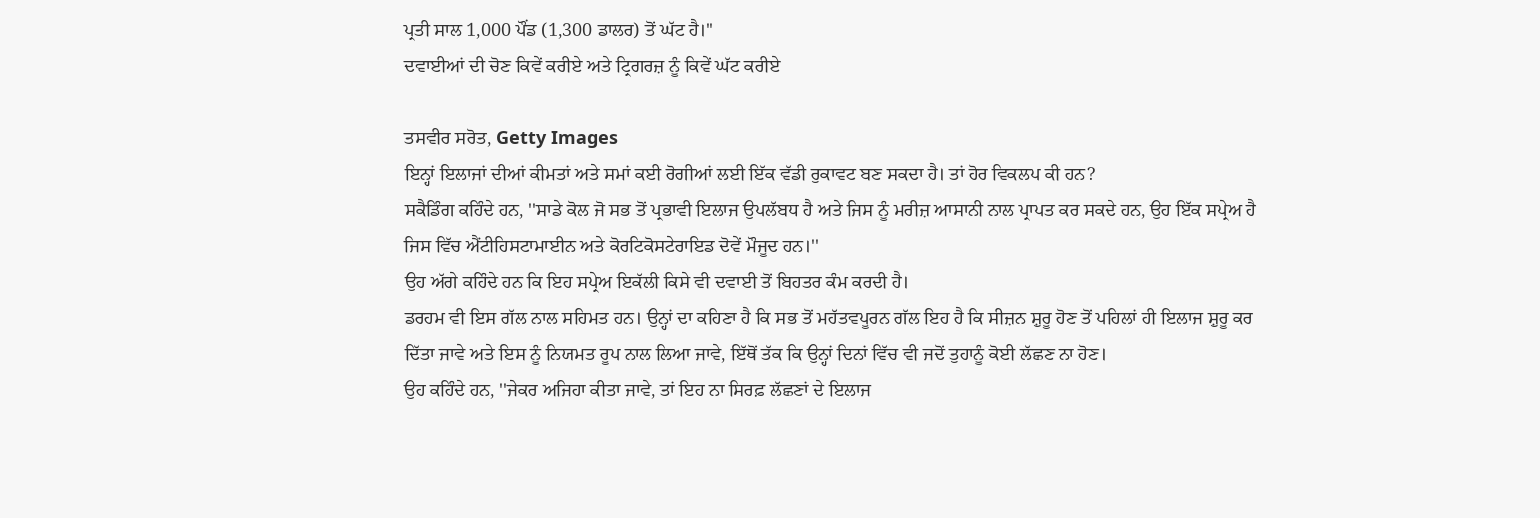ਪ੍ਰਤੀ ਸਾਲ 1,000 ਪੌਂਡ (1,300 ਡਾਲਰ) ਤੋਂ ਘੱਟ ਹੈ।''
ਦਵਾਈਆਂ ਦੀ ਚੋਣ ਕਿਵੇਂ ਕਰੀਏ ਅਤੇ ਟ੍ਰਿਗਰਜ਼ ਨੂੰ ਕਿਵੇਂ ਘੱਟ ਕਰੀਏ

ਤਸਵੀਰ ਸਰੋਤ, Getty Images
ਇਨ੍ਹਾਂ ਇਲਾਜਾਂ ਦੀਆਂ ਕੀਮਤਾਂ ਅਤੇ ਸਮਾਂ ਕਈ ਰੋਗੀਆਂ ਲਈ ਇੱਕ ਵੱਡੀ ਰੁਕਾਵਟ ਬਣ ਸਕਦਾ ਹੈ। ਤਾਂ ਹੋਰ ਵਿਕਲਪ ਕੀ ਹਨ?
ਸਕੈਡਿੰਗ ਕਹਿੰਦੇ ਹਨ, ''ਸਾਡੇ ਕੋਲ ਜੋ ਸਭ ਤੋਂ ਪ੍ਰਭਾਵੀ ਇਲਾਜ ਉਪਲੱਬਧ ਹੈ ਅਤੇ ਜਿਸ ਨੂੰ ਮਰੀਜ਼ ਆਸਾਨੀ ਨਾਲ ਪ੍ਰਾਪਤ ਕਰ ਸਕਦੇ ਹਨ, ਉਹ ਇੱਕ ਸਪ੍ਰੇਅ ਹੈ ਜਿਸ ਵਿੱਚ ਐਂਟੀਹਿਸਟਾਮਾਈਨ ਅਤੇ ਕੋਰਟਿਕੋਸਟੇਰਾਇਡ ਦੋਵੇਂ ਮੌਜੂਦ ਹਨ।''
ਉਹ ਅੱਗੇ ਕਹਿੰਦੇ ਹਨ ਕਿ ਇਹ ਸਪ੍ਰੇਅ ਇਕੱਲੀ ਕਿਸੇ ਵੀ ਦਵਾਈ ਤੋਂ ਬਿਹਤਰ ਕੰਮ ਕਰਦੀ ਹੈ।
ਡਰਹਮ ਵੀ ਇਸ ਗੱਲ ਨਾਲ ਸਹਿਮਤ ਹਨ। ਉਨ੍ਹਾਂ ਦਾ ਕਹਿਣਾ ਹੈ ਕਿ ਸਭ ਤੋਂ ਮਹੱਤਵਪੂਰਨ ਗੱਲ ਇਹ ਹੈ ਕਿ ਸੀਜ਼ਨ ਸ਼ੁਰੂ ਹੋਣ ਤੋਂ ਪਹਿਲਾਂ ਹੀ ਇਲਾਜ ਸ਼ੁਰੂ ਕਰ ਦਿੱਤਾ ਜਾਵੇ ਅਤੇ ਇਸ ਨੂੰ ਨਿਯਮਤ ਰੂਪ ਨਾਲ ਲਿਆ ਜਾਵੇ, ਇੱਥੋਂ ਤੱਕ ਕਿ ਉਨ੍ਹਾਂ ਦਿਨਾਂ ਵਿੱਚ ਵੀ ਜਦੋਂ ਤੁਹਾਨੂੰ ਕੋਈ ਲੱਛਣ ਨਾ ਹੋਣ।
ਉਹ ਕਹਿੰਦੇ ਹਨ, ''ਜੇਕਰ ਅਜਿਹਾ ਕੀਤਾ ਜਾਵੇ, ਤਾਂ ਇਹ ਨਾ ਸਿਰਫ਼ ਲੱਛਣਾਂ ਦੇ ਇਲਾਜ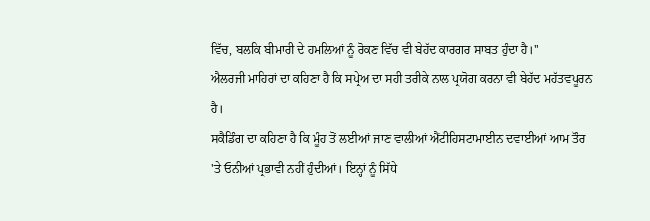ਵਿੱਚ, ਬਲਕਿ ਬੀਮਾਰੀ ਦੇ ਹਮਲਿਆਂ ਨੂੰ ਰੋਕਣ ਵਿੱਚ ਵੀ ਬੇਹੱਦ ਕਾਰਗਰ ਸਾਬਤ ਹੁੰਦਾ ਹੈ।''
ਐਲਰਜੀ ਮਾਹਿਰਾਂ ਦਾ ਕਹਿਣਾ ਹੈ ਕਿ ਸਪ੍ਰੇਅ ਦਾ ਸਹੀ ਤਰੀਕੇ ਨਾਲ ਪ੍ਰਯੋਗ ਕਰਨਾ ਵੀ ਬੇਹੱਦ ਮਹੱਤਵਪੂਰਨ ਹੈ।
ਸਕੈਡਿੰਗ ਦਾ ਕਹਿਣਾ ਹੈ ਕਿ ਮੂੰਹ ਤੋਂ ਲਈਆਂ ਜਾਣ ਵਾਲੀਆਂ ਐਂਟੀਹਿਸਟਾਮਾਈਨ ਦਵਾਈਆਂ ਆਮ ਤੌਰ 'ਤੇ ਓਨੀਆਂ ਪ੍ਰਭਾਵੀ ਨਹੀਂ ਹੁੰਦੀਆਂ। ਇਨ੍ਹਾਂ ਨੂੰ ਸਿੱਧੇ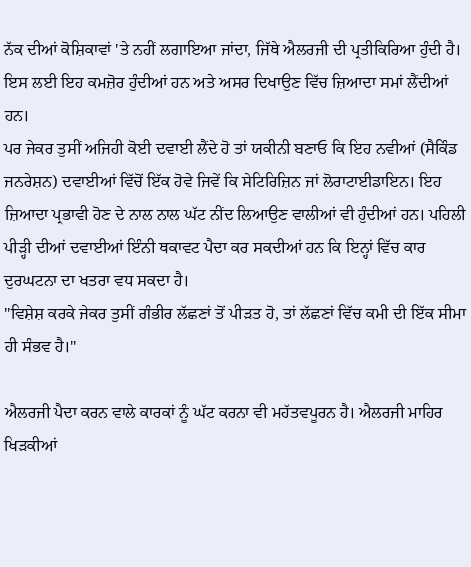ਨੱਕ ਦੀਆਂ ਕੋਸ਼ਿਕਾਵਾਂ 'ਤੇ ਨਹੀਂ ਲਗਾਇਆ ਜਾਂਦਾ, ਜਿੱਥੇ ਐਲਰਜੀ ਦੀ ਪ੍ਰਤੀਕਿਰਿਆ ਹੁੰਦੀ ਹੈ। ਇਸ ਲਈ ਇਹ ਕਮਜ਼ੋਰ ਹੁੰਦੀਆਂ ਹਨ ਅਤੇ ਅਸਰ ਦਿਖਾਉਣ ਵਿੱਚ ਜ਼ਿਆਦਾ ਸਮਾਂ ਲੈਂਦੀਆਂ ਹਨ।
ਪਰ ਜੇਕਰ ਤੁਸੀਂ ਅਜਿਹੀ ਕੋਈ ਦਵਾਈ ਲੈਂਦੇ ਹੋ ਤਾਂ ਯਕੀਨੀ ਬਣਾਓ ਕਿ ਇਹ ਨਵੀਆਂ (ਸੈਕਿੰਡ ਜਨਰੇਸ਼ਨ) ਦਵਾਈਆਂ ਵਿੱਚੋਂ ਇੱਕ ਹੋਵੇ ਜਿਵੇਂ ਕਿ ਸੇਟਿਰਿਜ਼ਿਨ ਜਾਂ ਲੋਰਾਟਾਈਡਾਇਨ। ਇਹ ਜ਼ਿਆਦਾ ਪ੍ਰਭਾਵੀ ਹੋਣ ਦੇ ਨਾਲ ਨਾਲ ਘੱਟ ਨੀਂਦ ਲਿਆਉਣ ਵਾਲੀਆਂ ਵੀ ਹੁੰਦੀਆਂ ਹਨ। ਪਹਿਲੀ ਪੀੜ੍ਹੀ ਦੀਆਂ ਦਵਾਈਆਂ ਇੰਨੀ ਥਕਾਵਟ ਪੈਦਾ ਕਰ ਸਕਦੀਆਂ ਹਨ ਕਿ ਇਨ੍ਹਾਂ ਵਿੱਚ ਕਾਰ ਦੁਰਘਟਨਾ ਦਾ ਖਤਰਾ ਵਧ ਸਕਦਾ ਹੈ।
''ਵਿਸ਼ੇਸ਼ ਕਰਕੇ ਜੇਕਰ ਤੁਸੀਂ ਗੰਭੀਰ ਲੱਛਣਾਂ ਤੋਂ ਪੀੜਤ ਹੋ, ਤਾਂ ਲੱਛਣਾਂ ਵਿੱਚ ਕਮੀ ਦੀ ਇੱਕ ਸੀਮਾ ਹੀ ਸੰਭਵ ਹੈ।''

ਐਲਰਜੀ ਪੈਦਾ ਕਰਨ ਵਾਲੇ ਕਾਰਕਾਂ ਨੂੰ ਘੱਟ ਕਰਨਾ ਵੀ ਮਹੱਤਵਪੂਰਨ ਹੈ। ਐਲਰਜੀ ਮਾਹਿਰ ਖਿੜਕੀਆਂ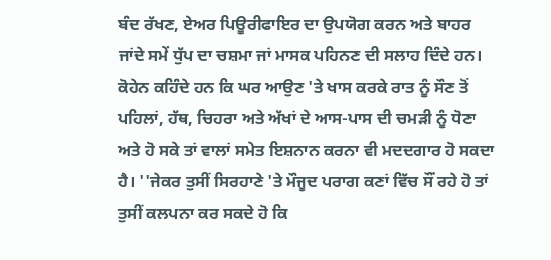ਬੰਦ ਰੱਖਣ, ਏਅਰ ਪਿਊਰੀਫਾਇਰ ਦਾ ਉਪਯੋਗ ਕਰਨ ਅਤੇ ਬਾਹਰ ਜਾਂਦੇ ਸਮੇਂ ਧੁੱਪ ਦਾ ਚਸ਼ਮਾ ਜਾਂ ਮਾਸਕ ਪਹਿਨਣ ਦੀ ਸਲਾਹ ਦਿੰਦੇ ਹਨ।
ਕੋਹੇਨ ਕਹਿੰਦੇ ਹਨ ਕਿ ਘਰ ਆਉਣ 'ਤੇ ਖਾਸ ਕਰਕੇ ਰਾਤ ਨੂੰ ਸੌਣ ਤੋਂ ਪਹਿਲਾਂ, ਹੱਥ, ਚਿਹਰਾ ਅਤੇ ਅੱਖਾਂ ਦੇ ਆਸ-ਪਾਸ ਦੀ ਚਮੜੀ ਨੂੰ ਧੋਣਾ ਅਤੇ ਹੋ ਸਕੇ ਤਾਂ ਵਾਲਾਂ ਸਮੇਤ ਇਸ਼ਨਾਨ ਕਰਨਾ ਵੀ ਮਦਦਗਾਰ ਹੋ ਸਕਦਾ ਹੈ। ''ਜੇਕਰ ਤੁਸੀਂ ਸਿਰਹਾਣੇ 'ਤੇ ਮੌਜੂਦ ਪਰਾਗ ਕਣਾਂ ਵਿੱਚ ਸੌਂ ਰਹੇ ਹੋ ਤਾਂ ਤੁਸੀਂ ਕਲਪਨਾ ਕਰ ਸਕਦੇ ਹੋ ਕਿ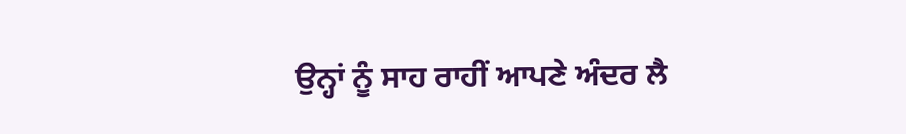ਉਨ੍ਹਾਂ ਨੂੰ ਸਾਹ ਰਾਹੀਂ ਆਪਣੇ ਅੰਦਰ ਲੈ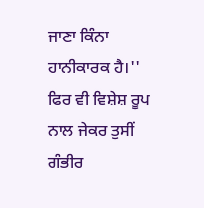ਜਾਣਾ ਕਿੰਨਾ ਹਾਨੀਕਾਰਕ ਹੈ।''
ਫਿਰ ਵੀ ਵਿਸ਼ੇਸ਼ ਰੂਪ ਨਾਲ ਜੇਕਰ ਤੁਸੀਂ ਗੰਭੀਰ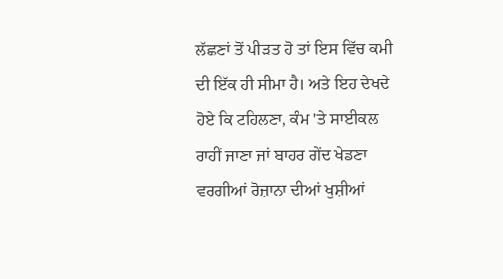ਲੱਛਣਾਂ ਤੋਂ ਪੀੜਤ ਹੋ ਤਾਂ ਇਸ ਵਿੱਚ ਕਮੀ ਦੀ ਇੱਕ ਹੀ ਸੀਮਾ ਹੈ। ਅਤੇ ਇਹ ਦੇਖਦੇ ਹੋਏ ਕਿ ਟਹਿਲਣਾ, ਕੰਮ 'ਤੇ ਸਾਈਕਲ ਰਾਹੀਂ ਜਾਣਾ ਜਾਂ ਬਾਹਰ ਗੇਂਦ ਖੇਡਣਾ ਵਰਗੀਆਂ ਰੋਜ਼ਾਨਾ ਦੀਆਂ ਖੁਸ਼ੀਆਂ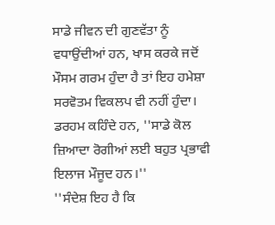ਸਾਡੇ ਜੀਵਨ ਦੀ ਗੁਣਵੱਤਾ ਨੂੰ ਵਧਾਉਂਦੀਆਂ ਹਨ, ਖਾਸ ਕਰਕੇ ਜਦੋਂ ਮੌਸਮ ਗਰਮ ਹੁੰਦਾ ਹੈ ਤਾਂ ਇਹ ਹਮੇਸ਼ਾ ਸਰਵੋਤਮ ਵਿਕਲਪ ਵੀ ਨਹੀਂ ਹੁੰਦਾ।
ਡਰਹਮ ਕਹਿੰਦੇ ਹਨ, ''ਸਾਡੇ ਕੋਲ ਜ਼ਿਆਦਾ ਰੋਗੀਆਂ ਲਈ ਬਹੁਤ ਪ੍ਰਭਾਵੀ ਇਲਾਜ ਮੌਜੂਦ ਹਨ।''
''ਸੰਦੇਸ਼ ਇਹ ਹੈ ਕਿ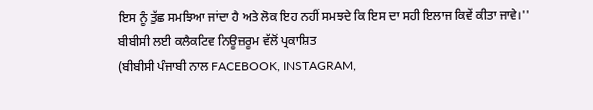ਇਸ ਨੂੰ ਤੁੱਛ ਸਮਝਿਆ ਜਾਂਦਾ ਹੈ ਅਤੇ ਲੋਕ ਇਹ ਨਹੀਂ ਸਮਝਦੇ ਕਿ ਇਸ ਦਾ ਸਹੀ ਇਲਾਜ ਕਿਵੇਂ ਕੀਤਾ ਜਾਵੇ।''
ਬੀਬੀਸੀ ਲਈ ਕਲੈਕਟਿਵ ਨਿਊਜ਼ਰੂਮ ਵੱਲੋਂ ਪ੍ਰਕਾਸ਼ਿਤ
(ਬੀਬੀਸੀ ਪੰਜਾਬੀ ਨਾਲ FACEBOOK, INSTAGRAM,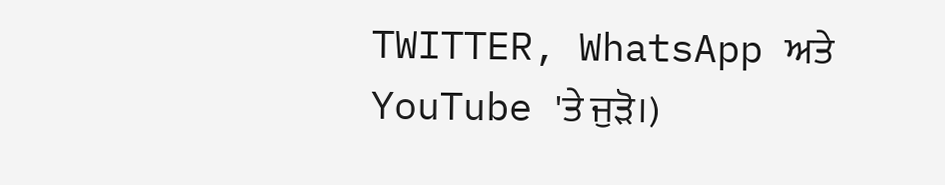TWITTER, WhatsApp ਅਤੇ YouTube 'ਤੇ ਜੁੜੋ।)